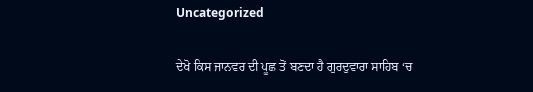Uncategorized

ਦੇਖੋ ਕਿਸ ਜਾਨਵਰ ਦੀ ਪੂਛ ਤੋਂ ਬਣਦਾ ਹੈ ਗੁਰਦੁਵਾਰਾ ਸਾਹਿਬ ‘ਚ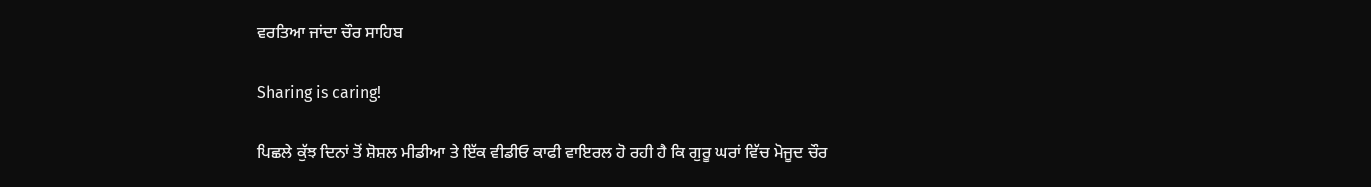ਵਰਤਿਆ ਜਾਂਦਾ ਚੌਰ ਸਾਹਿਬ

Sharing is caring!

ਪਿਛਲੇ ਕੁੱਝ ਦਿਨਾਂ ਤੋਂ ਸ਼ੋਸ਼ਲ ਮੀਡੀਆ ਤੇ ਇੱਕ ਵੀਡੀਓ ਕਾਫੀ ਵਾਇਰਲ ਹੋ ਰਹੀ ਹੈ ਕਿ ਗੁਰੂ ਘਰਾਂ ਵਿੱਚ ਮੋਜੂਦ ਚੌਰ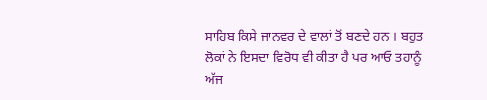ਸਾਹਿਬ ਕਿਸੇ ਜਾਨਵਰ ਦੇ ਵਾਲਾਂ ਤੋਂ ਬਣਦੇ ਹਨ । ਬਹੁਤ ਲੋਕਾਂ ਨੇ ਇਸਦਾ ਵਿਰੋਧ ਵੀ ਕੀਤਾ ਹੈ ਪਰ ਆਓ ਤਹਾਨੂੰ ਅੱਜ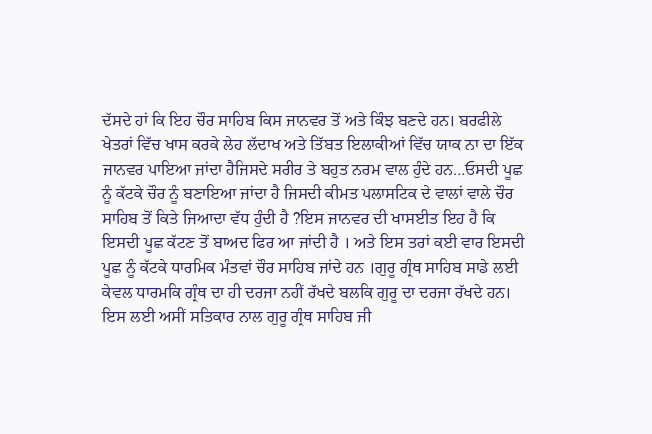ਦੱਸਦੇ ਹਾਂ ਕਿ ਇਹ ਚੌਰ ਸਾਹਿਬ ਕਿਸ ਜਾਨਵਰ ਤੋਂ ਅਤੇ ਕਿੰਝ ਬਣਦੇ ਹਨ। ਬਰਫੀਲੇ ਖੇਤਰਾਂ ਵਿੱਚ ਖਾਸ ਕਰਕੇ ਲੇਹ ਲੱਦਾਖ ਅਤੇ ਤਿੱਬਤ ਇਲਾਕੀਆਂ ਵਿੱਚ ਯਾਕ ਨਾ ਦਾ ਇੱਕ ਜਾਨਵਰ ਪਾਇਆ ਜਾਂਦਾ ਹੈਜਿਸਦੇ ਸਰੀਰ ਤੇ ਬਹੁਤ ਨਰਮ ਵਾਲ ਹੁੰਦੇ ਹਨ…ਓਸਦੀ ਪੂਛ ਨੂੰ ਕੱਟਕੇ ਚੌਰ ਨੂੰ ਬਣਾਇਆ ਜਾਂਦਾ ਹੈ ਜਿਸਦੀ ਕੀਮਤ ਪਲਾਸਟਿਕ ਦੇ ਵਾਲਾਂ ਵਾਲੇ ਚੌਰ ਸਾਹਿਬ ਤੋਂ ਕਿਤੇ ਜਿਆਦਾ ਵੱਧ ਹੁੰਦੀ ਹੈ ?ਇਸ ਜਾਨਵਰ ਦੀ ਖਾਸਈਤ ਇਹ ਹੈ ਕਿ ਇਸਦੀ ਪੂਛ ਕੱਟਣ ਤੋਂ ਬਾਅਦ ਫਿਰ ਆ ਜਾਂਦੀ ਹੈ । ਅਤੇ ਇਸ ਤਰਾਂ ਕਈ ਵਾਰ ਇਸਦੀ ਪੂਛ ਨੂੰ ਕੱਟਕੇ ਧਾਰਮਿਕ ਮੰਤਵਾਂ ਚੌਰ ਸਾਹਿਬ ਜਾਂਦੇ ਹਨ ।ਗੁਰੂ ਗ੍ਰੰਥ ਸਾਹਿਬ ਸਾਡੇ ਲਈ ਕੇਵਲ ਧਾਰਮਕਿ ਗ੍ਰੰਥ ਦਾ ਹੀ ਦਰਜਾ ਨਹੀਂ ਰੱਖਦੇ ਬਲਕਿ ਗੁਰੂ ਦਾ ਦਰਜਾ ਰੱਖਦੇ ਹਨ। ਇਸ ਲਈ ਅਸੀਂ ਸਤਿਕਾਰ ਨਾਲ ਗੁਰੂ ਗ੍ਰੰਥ ਸਾਹਿਬ ਜੀ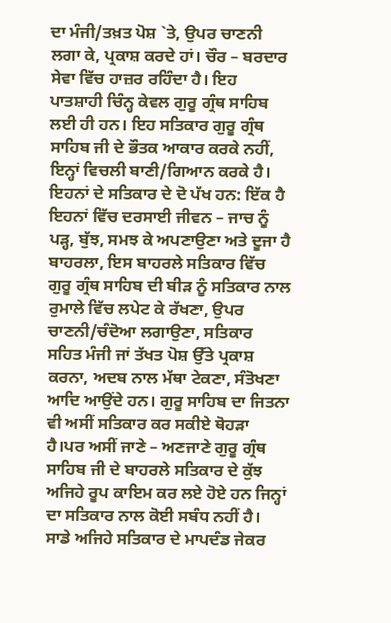ਦਾ ਮੰਜੀ/ਤਖ਼ਤ ਪੋਸ਼ `ਤੇ, ਉਪਰ ਚਾਣਨੀ ਲਗਾ ਕੇ, ਪ੍ਰਕਾਸ਼ ਕਰਦੇ ਹਾਂ। ਚੌਰ – ਬਰਦਾਰ ਸੇਵਾ ਵਿੱਚ ਹਾਜ਼ਰ ਰਹਿੰਦਾ ਹੈ। ਇਹ ਪਾਤਸ਼ਾਹੀ ਚਿੰਨ੍ਹ ਕੇਵਲ ਗੁਰੂ ਗ੍ਰੰਥ ਸਾਹਿਬ ਲਈ ਹੀ ਹਨ। ਇਹ ਸਤਿਕਾਰ ਗੁਰੂ ਗ੍ਰੰਥ ਸਾਹਿਬ ਜੀ ਦੇ ਭੌਤਕ ਆਕਾਰ ਕਰਕੇ ਨਹੀਂ, ਇਨ੍ਹਾਂ ਵਿਚਲੀ ਬਾਣੀ/ਗਿਆਨ ਕਰਕੇ ਹੈ। ਇਹਨਾਂ ਦੇ ਸਤਿਕਾਰ ਦੇ ਦੋ ਪੱਖ ਹਨ: ਇੱਕ ਹੈ ਇਹਨਾਂ ਵਿੱਚ ਦਰਸਾਈ ਜੀਵਨ – ਜਾਚ ਨੂੰ ਪੜ੍ਹ, ਬੁੱਝ, ਸਮਝ ਕੇ ਅਪਣਾਉਣਾ ਅਤੇ ਦੂਜਾ ਹੈ ਬਾਹਰਲਾ, ਇਸ ਬਾਹਰਲੇ ਸਤਿਕਾਰ ਵਿੱਚ ਗੁਰੂ ਗ੍ਰੰਥ ਸਾਹਿਬ ਦੀ ਬੀੜ ਨੂੰ ਸਤਿਕਾਰ ਨਾਲ ਰੁਮਾਲੇ ਵਿੱਚ ਲਪੇਟ ਕੇ ਰੱਖਣਾ, ਉਪਰ ਚਾਣਨੀ/ਚੰਦੋਆ ਲਗਾਉਣਾ, ਸਤਿਕਾਰ ਸਹਿਤ ਮੰਜੀ ਜਾਂ ਤੱਖਤ ਪੋਸ਼ ਉੱਤੇ ਪ੍ਰਕਾਸ਼ ਕਰਨਾ, ਅਦਬ ਨਾਲ ਮੱਥਾ ਟੇਕਣਾ, ਸੰਤੋਖਣਾ ਆਦਿ ਆਉਂਦੇ ਹਨ। ਗੁਰੂ ਸਾਹਿਬ ਦਾ ਜਿਤਨਾ ਵੀ ਅਸੀਂ ਸਤਿਕਾਰ ਕਰ ਸਕੀਏ ਥੋਹੜਾ ਹੈ।ਪਰ ਅਸੀਂ ਜਾਣੇ – ਅਣਜਾਣੇ ਗੁਰੂ ਗ੍ਰੰਥ ਸਾਹਿਬ ਜੀ ਦੇ ਬਾਹਰਲੇ ਸਤਿਕਾਰ ਦੇ ਕੁੱਝ ਅਜਿਹੇ ਰੂਪ ਕਾਇਮ ਕਰ ਲਏ ਹੋਏ ਹਨ ਜਿਨ੍ਹਾਂ ਦਾ ਸਤਿਕਾਰ ਨਾਲ ਕੋਈ ਸਬੰਧ ਨਹੀਂ ਹੈ। ਸਾਡੇ ਅਜਿਹੇ ਸਤਿਕਾਰ ਦੇ ਮਾਪਦੰਡ ਜੇਕਰ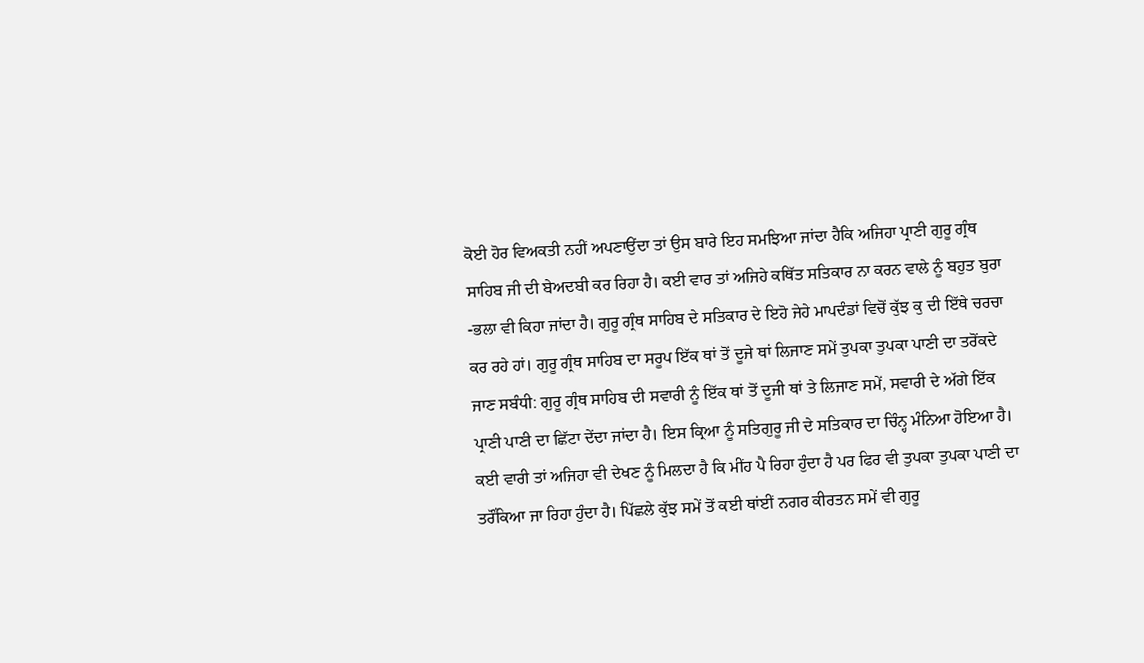ਕੋਈ ਹੋਰ ਵਿਅਕਤੀ ਨਹੀਂ ਅਪਣਾਉਂਦਾ ਤਾਂ ਉਸ ਬਾਰੇ ਇਹ ਸਮਝਿਆ ਜਾਂਦਾ ਹੈਕਿ ਅਜਿਹਾ ਪ੍ਰਾਣੀ ਗੁਰੂ ਗ੍ਰੰਥ ਸਾਹਿਬ ਜੀ ਦੀ ਬੇਅਦਬੀ ਕਰ ਰਿਹਾ ਹੈ। ਕਈ ਵਾਰ ਤਾਂ ਅਜਿਹੇ ਕਥਿੱਤ ਸਤਿਕਾਰ ਨਾ ਕਰਨ ਵਾਲੇ ਨੂੰ ਬਹੁਤ ਬੁਰਾ -ਭਲਾ ਵੀ ਕਿਹਾ ਜਾਂਦਾ ਹੈ। ਗੁਰੂ ਗ੍ਰੰਥ ਸਾਹਿਬ ਦੇ ਸਤਿਕਾਰ ਦੇ ਇਹੋ ਜੇਹੇ ਮਾਪਦੰਡਾਂ ਵਿਚੋਂ ਕੁੱਝ ਕੁ ਦੀ ਇੱਥੇ ਚਰਚਾ ਕਰ ਰਹੇ ਹਾਂ। ਗੁਰੂ ਗ੍ਰੰਥ ਸਾਹਿਬ ਦਾ ਸਰੂਪ ਇੱਕ ਥਾਂ ਤੋਂ ਦੂਜੇ ਥਾਂ ਲਿਜਾਣ ਸਮੇਂ ਤੁਪਕਾ ਤੁਪਕਾ ਪਾਣੀ ਦਾ ਤਰੋਂਕਦੇ ਜਾਣ ਸਬੰਧੀ: ਗੁਰੂ ਗ੍ਰੰਥ ਸਾਹਿਬ ਦੀ ਸਵਾਰੀ ਨੂੰ ਇੱਕ ਥਾਂ ਤੋਂ ਦੂਜੀ ਥਾਂ ਤੇ ਲਿਜਾਣ ਸਮੇਂ, ਸਵਾਰੀ ਦੇ ਅੱਗੇ ਇੱਕ ਪ੍ਰਾਣੀ ਪਾਣੀ ਦਾ ਛਿੱਟਾ ਦੇਂਦਾ ਜਾਂਦਾ ਹੈ। ਇਸ ਕ੍ਰਿਆ ਨੂੰ ਸਤਿਗੁਰੂ ਜੀ ਦੇ ਸਤਿਕਾਰ ਦਾ ਚਿੰਨ੍ਹ ਮੰਨਿਆ ਹੋਇਆ ਹੈ। ਕਈ ਵਾਰੀ ਤਾਂ ਅਜਿਹਾ ਵੀ ਦੇਖਣ ਨੂੰ ਮਿਲਦਾ ਹੈ ਕਿ ਮੀਂਹ ਪੈ ਰਿਹਾ ਹੁੰਦਾ ਹੈ ਪਰ ਫਿਰ ਵੀ ਤੁਪਕਾ ਤੁਪਕਾ ਪਾਣੀ ਦਾ ਤਰੌਂਕਿਆ ਜਾ ਰਿਹਾ ਹੁੰਦਾ ਹੈ। ਪਿੱਛਲੇ ਕੁੱਝ ਸਮੇਂ ਤੋਂ ਕਈ ਥਾਂਈਂ ਨਗਰ ਕੀਰਤਨ ਸਮੇਂ ਵੀ ਗੁਰੂ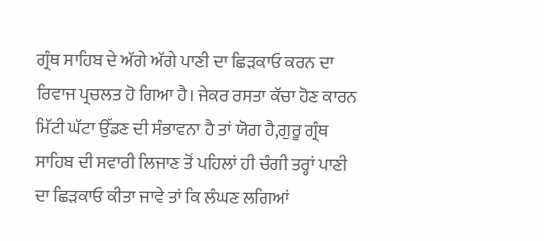ਗ੍ਰੰਥ ਸਾਹਿਬ ਦੇ ਅੱਗੇ ਅੱਗੇ ਪਾਣੀ ਦਾ ਛਿੜਕਾਓ ਕਰਨ ਦਾ ਰਿਵਾਜ ਪ੍ਰਚਲਤ ਹੋ ਗਿਆ ਹੈ। ਜੇਕਰ ਰਸਤਾ ਕੱਚਾ ਹੋਣ ਕਾਰਨ ਮਿੱਟੀ ਘੱਟਾ ਉੱਡਣ ਦੀ ਸੰਭਾਵਨਾ ਹੈ ਤਾਂ ਯੋਗ ਹੈ,ਗੁਰੂ ਗ੍ਰੰਥ ਸਾਹਿਬ ਦੀ ਸਵਾਰੀ ਲਿਜਾਣ ਤੋਂ ਪਹਿਲਾਂ ਹੀ ਚੰਗੀ ਤਰ੍ਹਾਂ ਪਾਣੀ ਦਾ ਛਿੜਕਾਓ ਕੀਤਾ ਜਾਵੇ ਤਾਂ ਕਿ ਲੰਘਣ ਲਗਿਆਂ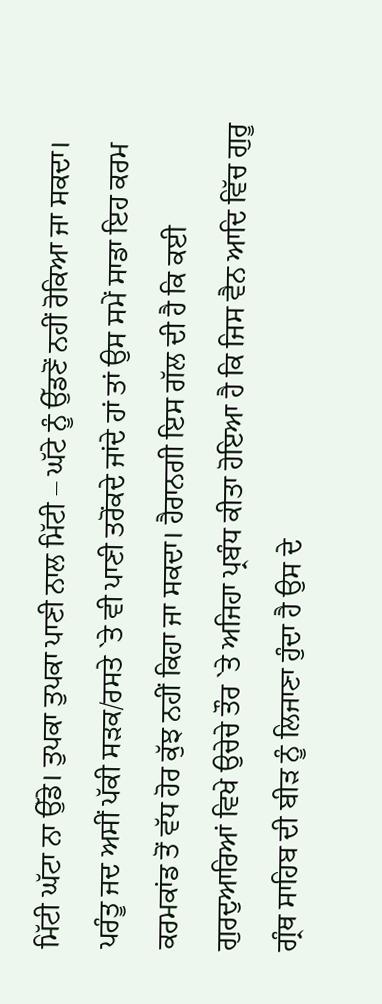ਮਿੱਟੀ ਘੱਟਾ ਨਾ ਉੱਡੇ। ਤੁਪਕਾ ਤੁਪਕਾ ਪਾਣੀ ਨਾਲ ਮਿੱਟੀ – ਘੱਟੇ ਨੂੰ ਉੱਡਣੋਂ ਨਹੀਂ ਰੋਕਿਆ ਜਾ ਸਕਦਾ। ਪਰੰਤੂ ਜਦ ਅਸੀਂ ਪੱਕੀ ਸੜਕ/ਰਸਤੇ `ਤੇ ਵੀ ਪਾਣੀ ਤਰੋਂਕਦੇ ਜਾਂਦੇ ਹਾਂ ਤਾਂ ਉਸ ਸਮੇਂ ਸਾਡਾ ਇਹ ਕਰਮ ਕਰਮਕਾਂਡ ਤੋਂ ਵੱਧ ਹੋਰ ਕੁੱਝ ਨਹੀਂ ਕਿਹਾ ਜਾ ਸਕਦਾ। ਹੈਰਾਨਗੀ ਇਸ ਗੱਲ ਦੀ ਹੈ ਕਿ ਕਈ ਗੁਰਦੁਆਰਿਆਂ ਵਿਖੇ ਉਚੇਚੇ ਤੌਰ `ਤੇ ਅਜਿਹਾ ਪ੍ਰਬੰਧ ਕੀਤਾ ਹੋਇਆ ਹੈ ਕਿ ਜਿਸ ਵੈਨ ਆਦਿ ਵਿੱਚ ਗੁਰੂ ਗ੍ਰੰਥ ਸਾਹਿਬ ਦੀ ਬੀੜ ਨੂੰ ਲਿਜਾਣਾ ਹੁੰਦਾ ਹੈ ਉਸ ਦੇ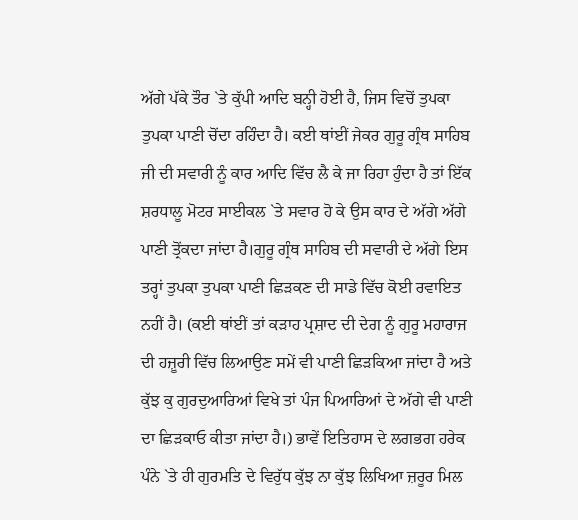ਅੱਗੇ ਪੱਕੇ ਤੌਰ `ਤੇ ਕੁੱਪੀ ਆਦਿ ਬਨ੍ਹੀ ਹੋਈ ਹੈ, ਜਿਸ ਵਿਚੋਂ ਤੁਪਕਾ ਤੁਪਕਾ ਪਾਣੀ ਚੋਂਦਾ ਰਹਿੰਦਾ ਹੈ। ਕਈ ਥਾਂਈਂ ਜੇਕਰ ਗੁਰੂ ਗ੍ਰੰਥ ਸਾਹਿਬ ਜੀ ਦੀ ਸਵਾਰੀ ਨੂੰ ਕਾਰ ਆਦਿ ਵਿੱਚ ਲੈ ਕੇ ਜਾ ਰਿਹਾ ਹੁੰਦਾ ਹੈ ਤਾਂ ਇੱਕ ਸ਼ਰਧਾਲੂ ਮੋਟਰ ਸਾਈਕਲ `ਤੇ ਸਵਾਰ ਹੋ ਕੇ ਉਸ ਕਾਰ ਦੇ ਅੱਗੇ ਅੱਗੇ ਪਾਣੀ ਤ੍ਰੋਂਕਦਾ ਜਾਂਦਾ ਹੈ।ਗੁਰੂ ਗ੍ਰੰਥ ਸਾਹਿਬ ਦੀ ਸਵਾਰੀ ਦੇ ਅੱਗੇ ਇਸ ਤਰ੍ਹਾਂ ਤੁਪਕਾ ਤੁਪਕਾ ਪਾਣੀ ਛਿੜਕਣ ਦੀ ਸਾਡੇ ਵਿੱਚ ਕੋਈ ਰਵਾਇਤ ਨਹੀਂ ਹੈ। (ਕਈ ਥਾਂਈਂ ਤਾਂ ਕੜਾਹ ਪ੍ਰਸ਼ਾਦ ਦੀ ਦੇਗ ਨੂੰ ਗੁਰੂ ਮਹਾਰਾਜ ਦੀ ਹਜ਼ੂਰੀ ਵਿੱਚ ਲਿਆਉਣ ਸਮੇਂ ਵੀ ਪਾਣੀ ਛਿੜਕਿਆ ਜਾਂਦਾ ਹੈ ਅਤੇ ਕੁੱਝ ਕੁ ਗੁਰਦੁਆਰਿਆਂ ਵਿਖੇ ਤਾਂ ਪੰਜ ਪਿਆਰਿਆਂ ਦੇ ਅੱਗੇ ਵੀ ਪਾਣੀ ਦਾ ਛਿੜਕਾਓ ਕੀਤਾ ਜਾਂਦਾ ਹੈ।) ਭਾਵੇਂ ਇਤਿਹਾਸ ਦੇ ਲਗਭਗ ਹਰੇਕ ਪੰਨੇ `ਤੇ ਹੀ ਗੁਰਮਤਿ ਦੇ ਵਿਰੁੱਧ ਕੁੱਝ ਨਾ ਕੁੱਝ ਲਿਖਿਆ ਜ਼ਰੂਰ ਮਿਲ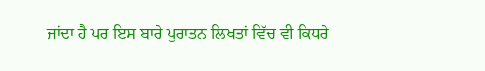ਜਾਂਦਾ ਹੈ ਪਰ ਇਸ ਬਾਰੇ ਪੁਰਾਤਨ ਲਿਖਤਾਂ ਵਿੱਚ ਵੀ ਕਿਧਰੇ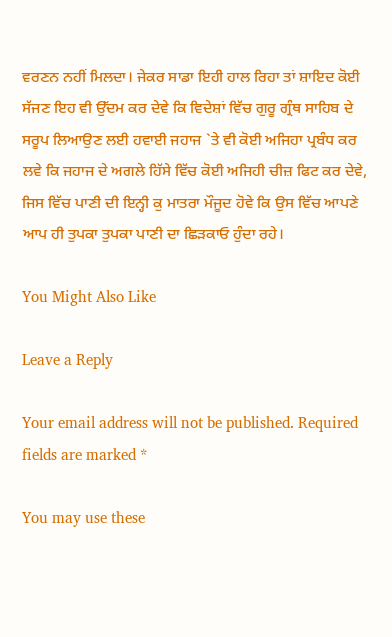ਵਰਣਨ ਨਹੀਂ ਮਿਲਦਾ। ਜੇਕਰ ਸਾਡਾ ਇਹੀ ਹਾਲ ਰਿਹਾ ਤਾਂ ਸ਼ਾਇਦ ਕੋਈ ਸੱਜਣ ਇਹ ਵੀ ਉੱਦਮ ਕਰ ਦੇਵੇ ਕਿ ਵਿਦੇਸ਼ਾਂ ਵਿੱਚ ਗੁਰੂ ਗ੍ਰੰਥ ਸਾਹਿਬ ਦੇ ਸਰੂਪ ਲਿਆਉਣ ਲਈ ਹਵਾਈ ਜਹਾਜ `ਤੇ ਵੀ ਕੋਈ ਅਜਿਹਾ ਪ੍ਰਬੰਧ ਕਰ ਲਵੇ ਕਿ ਜਹਾਜ ਦੇ ਅਗਲੇ ਹਿੱਸੇ ਵਿੱਚ ਕੋਈ ਅਜਿਹੀ ਚੀਜ਼ ਫਿਟ ਕਰ ਦੇਵੇ, ਜਿਸ ਵਿੱਚ ਪਾਣੀ ਦੀ ਇਨ੍ਹੀ ਕੁ ਮਾਤਰਾ ਮੌਜੂਦ ਹੋਵੇ ਕਿ ਉਸ ਵਿੱਚ ਆਪਣੇ ਆਪ ਹੀ ਤੁਪਕਾ ਤੁਪਕਾ ਪਾਣੀ ਦਾ ਛਿੜਕਾਓ ਹੁੰਦਾ ਰਹੇ।

You Might Also Like

Leave a Reply

Your email address will not be published. Required fields are marked *

You may use these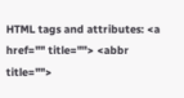HTML tags and attributes: <a href="" title=""> <abbr title="">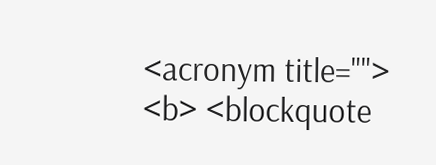<acronym title=""> <b> <blockquote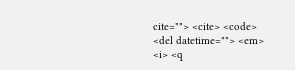cite=""> <cite> <code> <del datetime=""> <em> <i> <q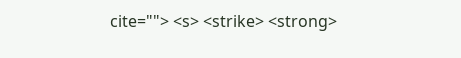cite=""> <s> <strike> <strong>